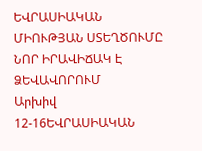ԵՎՐԱՍԻԱԿԱՆ ՄԻՈՒԹՅԱՆ ՍՏԵՂԾՈՒՄԸ ՆՈՐ ԻՐԱՎԻՃԱԿ Է ՁԵՎԱՎՈՐՈՒՄ
Արխիվ 12-16ԵՎՐԱՍԻԱԿԱՆ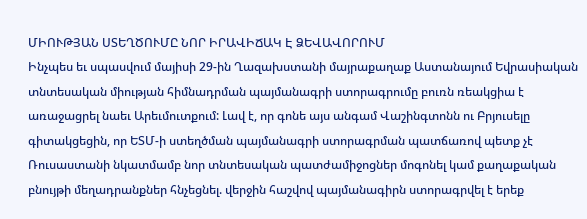ՄԻՈՒԹՅԱՆ ՍՏԵՂԾՈՒՄԸ ՆՈՐ ԻՐԱՎԻՃԱԿ Է ՁԵՎԱՎՈՐՈՒՄ
Ինչպես եւ սպասվում մայիսի 29-ին Ղազախստանի մայրաքաղաք Աստանայում Եվրասիական տնտեսական միության հիմնադրման պայմանագրի ստորագրումը բուռն ռեակցիա է առաջացրել նաեւ Արեւմուտքում: Լավ է, որ գոնե այս անգամ Վաշինգտոնն ու Բրյուսելը գիտակցեցին, որ ԵՏՄ-ի ստեղծման պայմանագրի ստորագրման պատճառով պետք չէ Ռուսաստանի նկատմամբ նոր տնտեսական պատժամիջոցներ մոգոնել կամ քաղաքական բնույթի մեղադրանքներ հնչեցնել. վերջին հաշվով պայմանագիրն ստորագրվել է երեք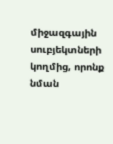միջազգային սուբյեկտների կողմից, որոնք նման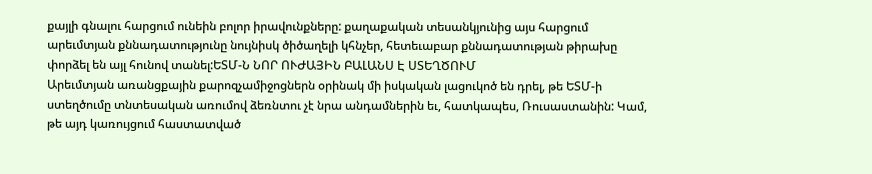քայլի գնալու հարցում ունեին բոլոր իրավունքները: քաղաքական տեսանկյունից այս հարցում արեւմտյան քննադատությունը նույնիսկ ծիծաղելի կհնչեր, հետեւաբար քննադատության թիրախը փորձել են այլ հունով տանել:ԵՏՄ-Ն ՆՈՐ ՈՒԺԱՅԻՆ ԲԱԼԱՆՍ Է ՍՏԵՂԾՈՒՄ
Արեւմտյան առանցքային քարոզչամիջոցներն օրինակ մի իսկական լացուկոծ են դրել, թե ԵՏՄ-ի ստեղծումը տնտեսական առումով ձեռնտու չէ նրա անդամներին եւ, հատկապես, Ռուսաստանին: Կամ, թե այդ կառույցում հաստատված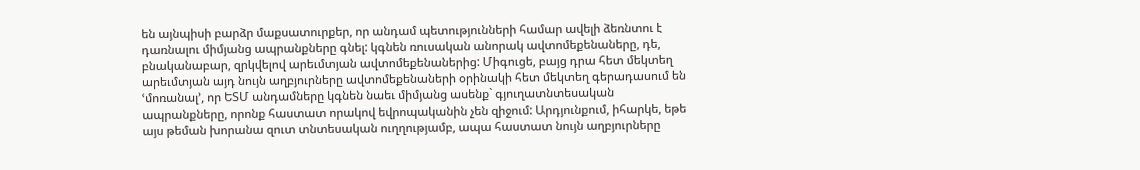են այնպիսի բարձր մաքսատուրքեր, որ անդամ պետությունների համար ավելի ձեռնտու է դառնալու միմյանց ապրանքները գնել: կգնեն ռուսական անորակ ավտոմեքենաները, դե, բնականաբար, զրկվելով արեւմտյան ավտոմեքենաներից: Միգուցե, բայց դրա հետ մեկտեղ արեւմտյան այդ նույն աղբյուրները ավտոմեքենաների օրինակի հետ մեկտեղ գերադասում են ՙմոռանալ՚, որ ԵՏՄ անդամները կգնեն նաեւ միմյանց ասենք` գյուղատնտեսական ապրանքները, որոնք հաստատ որակով եվրոպականին չեն զիջում: Արդյունքում, իհարկե, եթե այս թեման խորանա զուտ տնտեսական ուղղությամբ, ապա հաստատ նույն աղբյուրները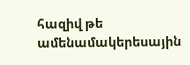հազիվ թե ամենամակերեսային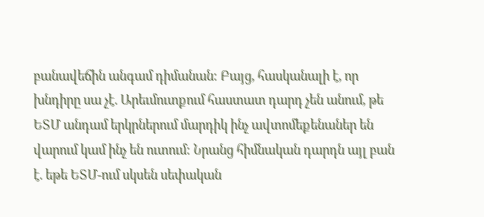բանավեճին անգամ դիմանան: Բայց, հասկանալի է, որ խնդիրը սա չէ. Արեւմուտքում հաստատ դարդ չեն անում, թե ԵՏՄ անդամ երկրներում մարդիկ ինչ ավտոմեքենաներ են վարում կամ ինչ են ուտում: Նրանց հիմնական դարդն այլ բան է. եթե ԵՏՄ-ում սկսեն սեփական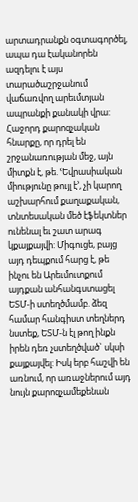արտադրանքն օգտագործել, ապա դա էականորեն ազդելու է այս տարածաշրջանում վաճառվող արեւմտյան ապրանքի քանակի վրա:
Հաջորդ քարոզչական հնարքը, որ դրել են շրջանառության մեջ, այն միտքն է, թե. ՙԵվրասիական միությունը թույլ է՚, չի կարող աշխարհում քաղաքական, տնտեսական մեծ էֆեկտներ ունենալ եւ շատ արագ կքայքայվի: Միգուցե, բայց այդ դեպքում հարց է, թե ինչու են Արեւմուտքում այդքան անհանգստացել ԵՏՄ-ի ստեղծմամբ. ձեզ համար հանգիստ տեղներդ նստեք, ԵՏՄ-ն էլ թող ինքն իրեն դեռ չստեղծված` սկսի քայքայվել: Իսկ երբ հաշվի են առնում, որ առաջներում այդ նույն քարոզչամեքենան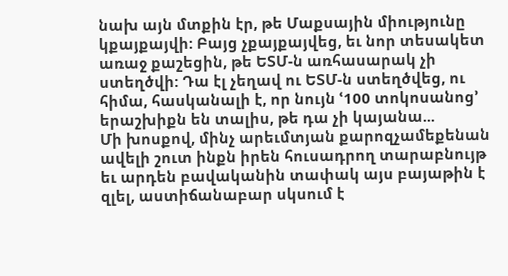նախ այն մտքին էր, թե Մաքսային միությունը կքայքայվի: Բայց չքայքայվեց, եւ նոր տեսակետ առաջ քաշեցին, թե ԵՏՄ-ն առհասարակ չի ստեղծվի: Դա էլ չեղավ ու ԵՏՄ-ն ստեղծվեց, ու հիմա, հասկանալի է, որ նույն ՙ100 տոկոսանոց՚ երաշխիքն են տալիս, թե դա չի կայանա...
Մի խոսքով, մինչ արեւմտյան քարոզչամեքենան ավելի շուտ ինքն իրեն հուսադրող տարաբնույթ եւ արդեն բավականին տափակ այս բայաթին է զլել, աստիճանաբար սկսում է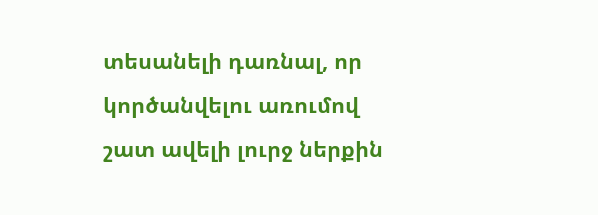տեսանելի դառնալ, որ կործանվելու առումով շատ ավելի լուրջ ներքին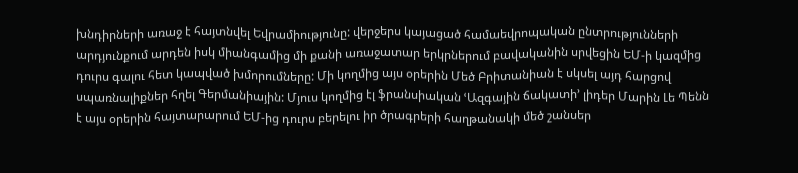խնդիրների առաջ է հայտնվել Եվրամիությունը: վերջերս կայացած համաեվրոպական ընտրությունների արդյունքում արդեն իսկ միանգամից մի քանի առաջատար երկրներում բավականին սրվեցին ԵՄ-ի կազմից դուրս գալու հետ կապված խմորումները: Մի կողմից այս օրերին Մեծ Բրիտանիան է սկսել այդ հարցով սպառնալիքներ հղել Գերմանիային: Մյուս կողմից էլ ֆրանսիական ՙԱզգային ճակատի՚ լիդեր Մարին Լե Պենն է այս օրերին հայտարարում ԵՄ-ից դուրս բերելու իր ծրագրերի հաղթանակի մեծ շանսեր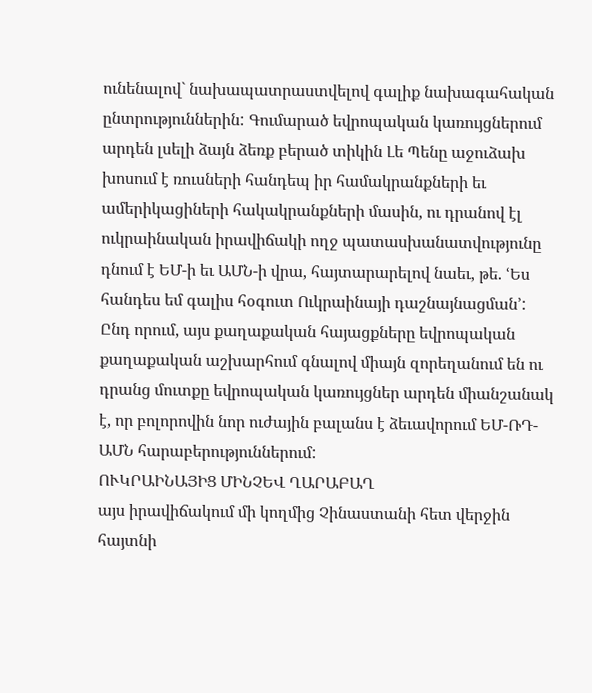ունենալով` նախապատրաստվելով գալիք նախագահական ընտրություններին: Գումարած եվրոպական կառույցներում արդեն լսելի ձայն ձեռք բերած տիկին Լե Պենը աջուձախ խոսում է ռուսների հանդեպ իր համակրանքների եւ ամերիկացիների հակակրանքների մասին, ու դրանով էլ ուկրաինական իրավիճակի ողջ պատասխանատվությունը դնում է ԵՄ-ի եւ ԱՄՆ-ի վրա, հայտարարելով նաեւ, թե. ՙԵս հանդես եմ գալիս հօգուտ Ուկրաինայի դաշնայնացման՚:
Ընդ որում, այս քաղաքական հայացքները եվրոպական քաղաքական աշխարհում գնալով միայն զորեղանում են ու դրանց մուտքը եվրոպական կառույցներ արդեն միանշանակ է, որ բոլորովին նոր ուժային բալանս է ձեւավորում ԵՄ-ՌԴ-ԱՄՆ հարաբերություններում:
ՈՒԿՐԱԻՆԱՅԻՑ ՄԻՆՉԵՎ ՂԱՐԱԲԱՂ
այս իրավիճակում մի կողմից Չինաստանի հետ վերջին հայտնի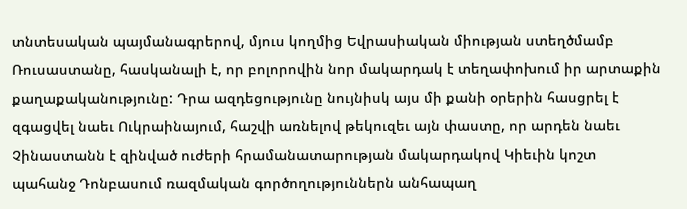տնտեսական պայմանագրերով, մյուս կողմից Եվրասիական միության ստեղծմամբ Ռուսաստանը, հասկանալի է, որ բոլորովին նոր մակարդակ է տեղափոխում իր արտաքին քաղաքականությունը: Դրա ազդեցությունը նույնիսկ այս մի քանի օրերին հասցրել է զգացվել նաեւ Ուկրաինայում, հաշվի առնելով թեկուզեւ այն փաստը, որ արդեն նաեւ Չինաստանն է զինված ուժերի հրամանատարության մակարդակով Կիեւին կոշտ պահանջ Դոնբասում ռազմական գործողություններն անհապաղ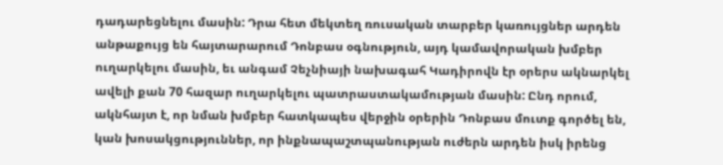դադարեցնելու մասին: Դրա հետ մեկտեղ ռուսական տարբեր կառույցներ արդեն անթաքույց են հայտարարում Դոնբաս օգնություն, այդ կամավորական խմբեր ուղարկելու մասին, եւ անգամ Չեչնիայի նախագահ Կադիրովն էր օրերս ակնարկել ավելի քան 70 հազար ուղարկելու պատրաստակամության մասին: Ընդ որում, ակնհայտ է, որ նման խմբեր հատկապես վերջին օրերին Դոնբաս մուտք գործել են, կան խոսակցություններ, որ ինքնապաշտպանության ուժերն արդեն իսկ իրենց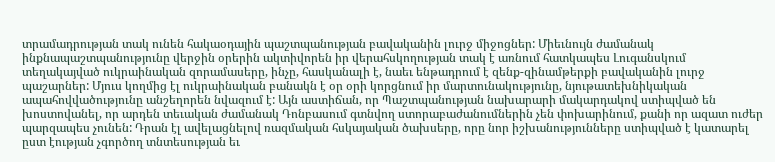տրամադրության տակ ունեն հակաօդային պաշտպանության բավականին լուրջ միջոցներ: Միեւնույն ժամանակ ինքնապաշտպանությունը վերջին օրերին ակտիվորեն իր վերահսկողության տակ է առնում հատկապես Լուգանսկում տեղակայված ուկրաինական զորամասերը, ինչը, հասկանալի է, նաեւ ենթադրում է զենք-զինամթերքի բավականին լուրջ պաշարներ: Մյուս կողմից էլ ուկրաինական բանակն է օր օրի կորցնում իր մարտունակությունը, նյութատեխնիկական ապահովվածությունը անշեղորեն նվազում է: Այն աստիճան, որ Պաշտպանության նախարարի մակարդակով ստիպված են խոստովանել, որ արդեն տեւական ժամանակ Դոնբասում գտնվող ստորաբաժանումներին չեն փոխարինում, քանի որ ազատ ուժեր պարզապես չունեն: Դրան էլ ավելացնելով ռազմական հսկայական ծախսերը, որը նոր իշխանությունները ստիպված է կատարել ըստ էության չգործող տնտեսության եւ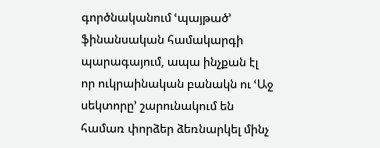գործնականում ՙպայթած՚ ֆինանսական համակարգի պարագայում, ապա ինչքան էլ որ ուկրաինական բանակն ու ՙԱջ սեկտորը՚ շարունակում են համառ փորձեր ձեռնարկել մինչ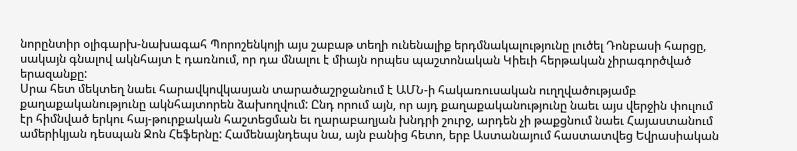նորընտիր օլիգարխ-նախագահ Պորոշենկոյի այս շաբաթ տեղի ունենալիք երդմնակալությունը լուծել Դոնբասի հարցը, սակայն գնալով ակնհայտ է դառնում, որ դա մնալու է միայն որպես պաշտոնական Կիեւի հերթական չիրագործված երազանքը:
Սրա հետ մեկտեղ նաեւ հարավկովկասյան տարածաշրջանում է ԱՄՆ-ի հակառուսական ուղղվածությամբ քաղաքականությունը ակնհայտորեն ձախողվում: Ընդ որում այն, որ այդ քաղաքականությունը նաեւ այս վերջին փուլում էր հիմնված երկու հայ-թուրքական հաշտեցման եւ ղարաբաղյան խնդրի շուրջ, արդեն չի թաքցնում նաեւ Հայաստանում ամերիկյան դեսպան Ջոն Հեֆերնը: Համենայնդեպս նա, այն բանից հետո, երբ Աստանայում հաստատվեց Եվրասիական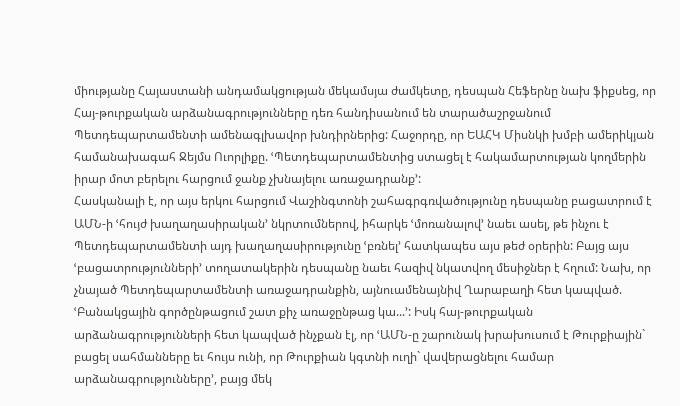միությանը Հայաստանի անդամակցության մեկամսյա ժամկետը, դեսպան Հեֆերնը նախ ֆիքսեց, որ Հայ-թուրքական արձանագրությունները դեռ հանդիսանում են տարածաշրջանում Պետդեպարտամենտի ամենագլխավոր խնդիրներից: Հաջորդը, որ ԵԱՀԿ Միսնկի խմբի ամերիկյան համանախագահ Ջեյմս Ուորլիքը. ՙՊետդեպարտամենտից ստացել է հակամարտության կողմերին իրար մոտ բերելու հարցում ջանք չխնայելու առաջադրանք՚:
Հասկանալի է, որ այս երկու հարցում Վաշինգտոնի շահագրգռվածությունը դեսպանը բացատրում է ԱՄՆ-ի ՙհույժ խաղաղասիրական՚ նկրտումներով, իհարկե ՙմոռանալով՚ նաեւ ասել, թե ինչու է Պետդեպարտամենտի այդ խաղաղասիրությունը ՙբռնել՚ հատկապես այս թեժ օրերին: Բայց այս ՙբացատրությունների՚ տողատակերին դեսպանը նաեւ հազիվ նկատվող մեսիջներ է հղում: Նախ, որ չնայած Պետդեպարտամենտի առաջադրանքին, այնուամենայնիվ Ղարաբաղի հետ կապված. ՙԲանակցային գործընթացում շատ քիչ առաջընթաց կա...՚: Իսկ հայ-թուրքական արձանագրությունների հետ կապված ինչքան էլ, որ ՙԱՄՆ-ը շարունակ խրախուսում է Թուրքիային` բացել սահմանները եւ հույս ունի, որ Թուրքիան կգտնի ուղի` վավերացնելու համար արձանագրությունները՚, բայց մեկ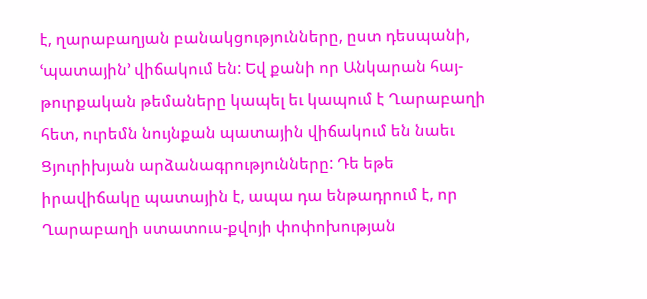է, ղարաբաղյան բանակցությունները, ըստ դեսպանի, ՙպատային՚ վիճակում են: Եվ քանի որ Անկարան հայ-թուրքական թեմաները կապել եւ կապում է Ղարաբաղի հետ, ուրեմն նույնքան պատային վիճակում են նաեւ Ցյուրիխյան արձանագրությունները: Դե եթե իրավիճակը պատային է, ապա դա ենթադրում է, որ Ղարաբաղի ստատուս-քվոյի փոփոխության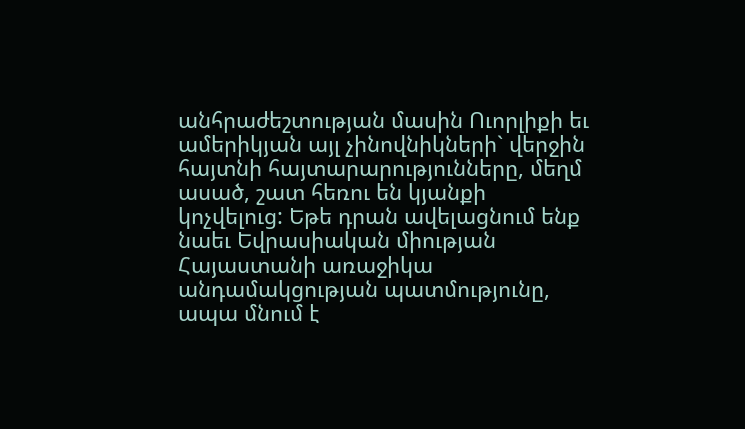անհրաժեշտության մասին Ուորլիքի եւ ամերիկյան այլ չինովնիկների` վերջին հայտնի հայտարարությունները, մեղմ ասած, շատ հեռու են կյանքի կոչվելուց: Եթե դրան ավելացնում ենք նաեւ Եվրասիական միության Հայաստանի առաջիկա անդամակցության պատմությունը, ապա մնում է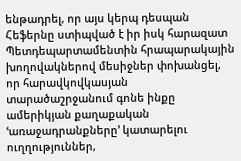ենթադրել, որ այս կերպ դեսպան Հեֆերնը ստիպված է իր իսկ հարազատ Պետդեպարտամենտին հրապարակային խողովակներով մեսիջներ փոխանցել, որ հարավկովկասյան տարածաշրջանում գոնե ինքը ամերիկյան քաղաքական ՙառաջադրանքները՚ կատարելու ուղղություններ,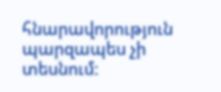հնարավորություն պարզապես չի տեսնում: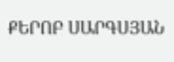ՔԵՐՈԲ ՍԱՐԳՍՅԱՆ